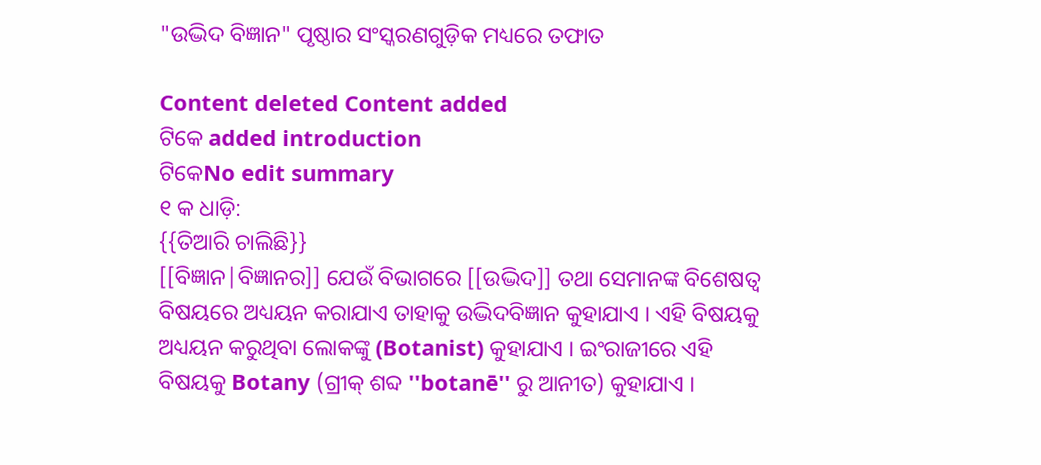"ଉଦ୍ଭିଦ ବିଜ୍ଞାନ" ପୃଷ୍ଠାର ସଂସ୍କରଣ‌ଗୁଡ଼ିକ ମଧ୍ୟରେ ତଫାତ

Content deleted Content added
ଟିକେ added introduction
ଟିକେNo edit summary
୧ କ ଧାଡ଼ି:
{{ତିଆରି ଚାଲିଛି}}
[[ବିଜ୍ଞାନ|ବିଜ୍ଞାନର]] ଯେଉଁ ବିଭାଗରେ [[ଉଦ୍ଭିଦ]] ତଥା ସେମାନଙ୍କ ବିଶେଷତ୍ଵ ବିଷୟରେ ଅଧ୍ୟୟନ କରାଯାଏ ତାହାକୁ ଉଦ୍ଭିଦବିଜ୍ଞାନ କୁହାଯାଏ । ଏହି ବିଷୟକୁ ଅଧ୍ୟୟନ କରୁଥିବା ଲୋକଙ୍କୁ (Botanist) କୁହାଯାଏ । ଇଂରାଜୀରେ ଏହି ବିଷୟକୁ Botany (ଗ୍ରୀକ୍ ଶବ୍ଦ ''botanē'' ରୁ ଆନୀତ) କୁହାଯାଏ ।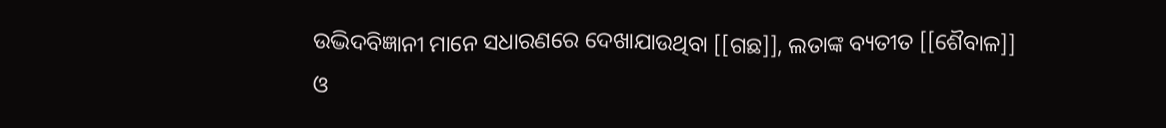ଉଦ୍ଭିଦବିଜ୍ଞାନୀ ମାନେ ସଧାରଣରେ ଦେଖାଯାଉଥିବା [[ଗଛ]], ଲତାଙ୍କ ବ୍ୟତୀତ [[ଶୈବାଳ]] ଓ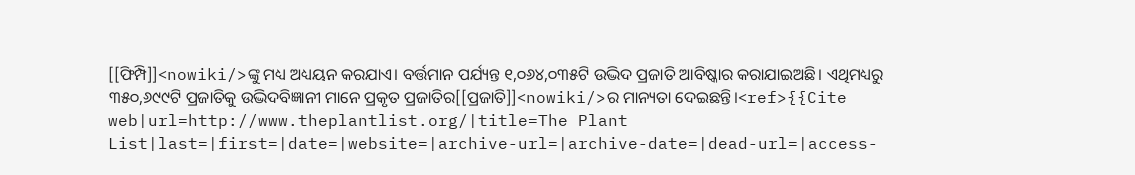[[ଫିମ୍ପି]]<nowiki/>ଙ୍କୁ ମଧ୍ୟ ଅଧ୍ୟୟନ କରଯାଏ। ବର୍ତ୍ତମାନ ପର୍ଯ୍ୟନ୍ତ ୧,୦୬୪,୦୩୫ଟି ଉଦ୍ଭିଦ ପ୍ରଜାତି ଆବିଷ୍କାର କରାଯାଇଅଛି। ଏଥିମଧ୍ୟରୁ ୩୫୦,୬୯୯ଟି ପ୍ରଜାତିକୁ ଉଦ୍ଭିଦବିଜ୍ଞାନୀ ମାନେ ପ୍ରକୃତ ପ୍ରଜାତିର[[ପ୍ରଜାତି]]<nowiki/>ର ମାନ୍ୟତା ଦେଇଛନ୍ତି।<ref>{{Cite web|url=http://www.theplantlist.org/|title=The Plant List|last=|first=|date=|website=|archive-url=|archive-date=|dead-url=|access-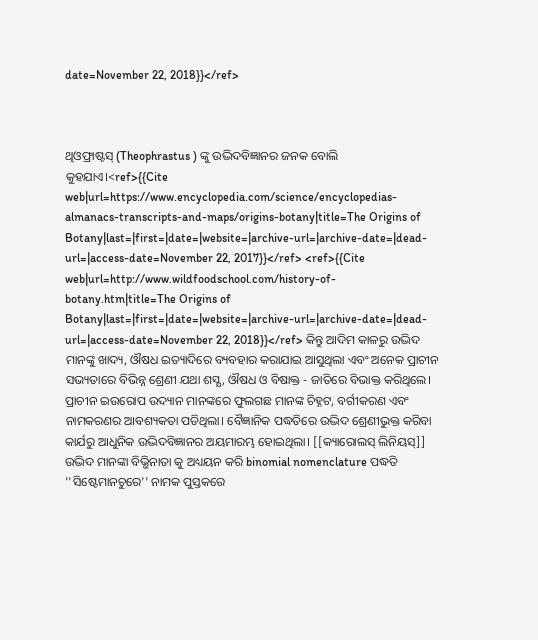date=November 22, 2018}}</ref>



ଥିଓଫ୍ରାଷ୍ଟସ୍ (Theophrastus ) ଙ୍କୁ ଉଦ୍ଭିଦବିଜ୍ଞାନର ଜନକ ବୋଲି କୁହଯାଏ।<ref>{{Cite web|url=https://www.encyclopedia.com/science/encyclopedias-almanacs-transcripts-and-maps/origins-botany|title=The Origins of Botany|last=|first=|date=|website=|archive-url=|archive-date=|dead-url=|access-date=November 22, 2017}}</ref> <ref>{{Cite web|url=http://www.wildfoodschool.com/history-of-botany.htm|title=The Origins of Botany|last=|first=|date=|website=|archive-url=|archive-date=|dead-url=|access-date=November 22, 2018}}</ref> କିନ୍ତୁ ଆଦିମ କାଳରୁ ଉଦ୍ଭିଦ ମାନଙ୍କୁ ଖାଦ୍ୟ, ଔଷଧ ଇତ୍ୟାଦିରେ ବ୍ୟବହାର କରାଯାଇ ଆସୁଥିଲା ଏବଂ ଅନେକ ପ୍ରାଚୀନ ସଭ୍ୟତାରେ ବିଭିନ୍ନ ଶ୍ରେଣୀ ଯଥା ଶସ୍ଯ, ଔଷଧ ଓ ବିଷାକ୍ତ - ଜାତିରେ ବିଭାକ୍ତ କରିଥିଲେ। ପ୍ରାଚୀନ ଇଉରୋପ ଉଦ୍ୟାନ ମାନଙ୍କରେ ଫୁଲଗଛ ମାନଙ୍କ ଚିହ୍ନଟ, ବର୍ଗୀକରଣ ଏବଂ ନାମକରଣର ଆବଶ୍ୟକତା ପଡିଥିଲା। ବୈଜ୍ଞାନିକ ପଦ୍ଧତିରେ ଉଦ୍ଭିଦ ଶ୍ରେଣୀଭୁକ୍ତ କରିବା କାର୍ଯରୁ ଆଧୁନିକ ଉଦ୍ଭିଦବିଜ୍ଞାନର ଅୟମାରମ୍ଭ ହୋଇଥିଲା। [[କ୍ୟାରୋଲସ୍ ଲିନିୟସ୍]] ଉଦ୍ଭିଦ ମାନଙ୍କା ବିଭ୍ଭିନାତା କୁ ଅଧ୍ୟୟନ କରି binomial nomenclature ପଦ୍ଧତି ''ସିଷ୍ଟେମାନଚୁରେ'' ନାମକ ପୁସ୍ତକରେ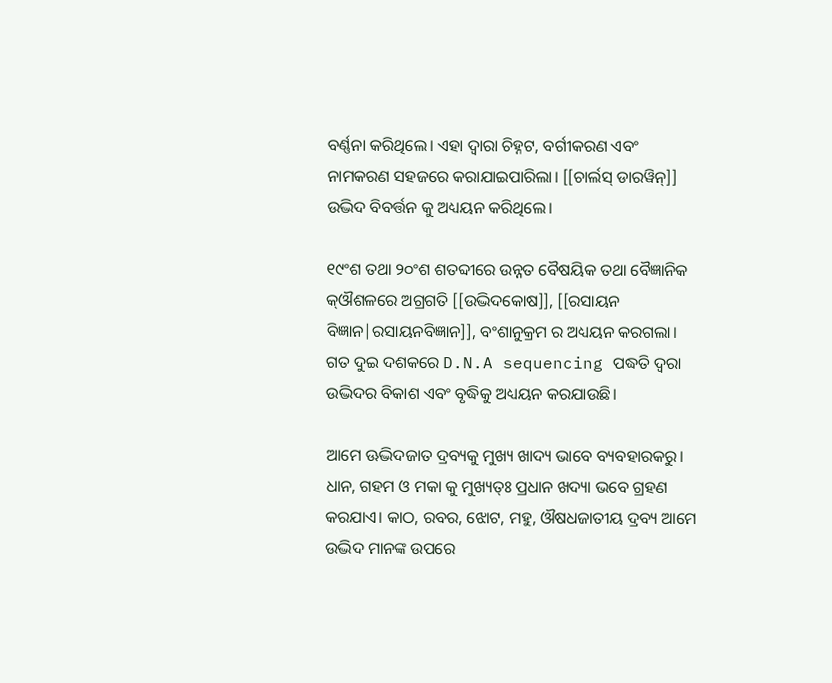ବର୍ଣ୍ଣନା କରିଥିଲେ। ଏହା ଦ୍ୱାରା ଚିହ୍ନଟ, ବର୍ଗୀକରଣ ଏବଂ ନାମକରଣ ସହଜରେ କରାଯାଇପାରିଲା। [[ଚାର୍ଲସ୍ ଡାରୱିନ୍]] ଉଦ୍ଭିଦ ବିବର୍ତ୍ତନ କୁ ଅଧ୍ୟୟନ କରିଥିଲେ।

୧୯ଂଶ ତଥା ୨୦ଂଶ ଶତବ୍ଦୀରେ ଉନ୍ନତ ବୈଷୟିକ ତଥା ବୈଜ୍ଞାନିକ କ୍ଔଶଳରେ ଅଗ୍ରଗତି [[ଉଦ୍ଭିଦକୋଷ]], [[ରସାୟନ ବିଜ୍ଞାନ|ରସାୟନବିଜ୍ଞାନ]], ବଂଶାନୁକ୍ରମ ର ଅଧ୍ୟୟନ କରଗଲା। ଗତ ଦୁଇ ଦଶକରେ D.N.A sequencing ପଦ୍ଧତି ଦ୍ୱରା ଉଦ୍ଭିଦର ବିକାଶ ଏବଂ ବୃଦ୍ଧିକୁ ଅଧ୍ୟୟନ କରଯାଉଛି।

ଆମେ ଊଦ୍ଭିଦଜାତ ଦ୍ରବ୍ୟକୁ ମୁଖ୍ୟ ଖାଦ୍ୟ ଭାବେ ବ୍ୟବହାରକରୁ। ଧାନ, ଗହମ ଓ ମକା କୁ ମୁଖ୍ୟତ୍ଃ ପ୍ରଧାନ ଖଦ୍ୟା ଭବେ ଗ୍ରହଣ କରଯାଏ। କାଠ, ରବର, ଝୋଟ, ମହୁ, ଔଷଧଜାତୀୟ ଦ୍ରବ୍ୟ ଆମେ ଉଦ୍ଭିଦ ମାନଙ୍କ ଉପରେ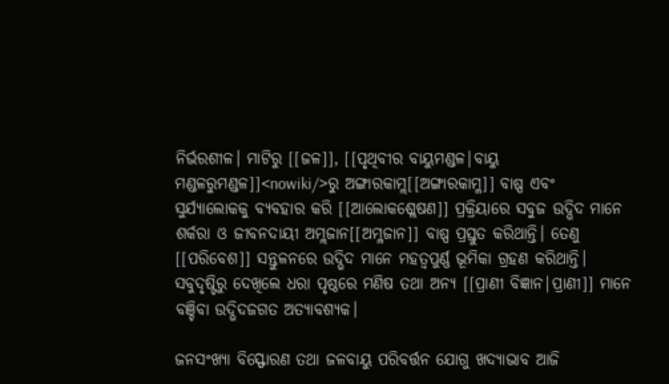ନିର୍ଭରଶୀଳ। ମାଟିରୁ [[ଜଳ]], [[ପୃଥିବୀର ବାୟୁମଣ୍ଡଳ|ବାୟୁ ମଣ୍ଡଳରୁମଣ୍ଡଳ]]<nowiki/>ରୁ ଅଙ୍ଗାରକାମ୍ଲ[[ଅଙ୍ଗାରକାମ୍ଳ]] ବାଷ୍ପ ଏବଂ ସୁର୍ଯ୍ୟାଲୋକକୁ ବ୍ୟବହାର କରି [[ଆଲୋକଶ୍ଲେଷଣ]] ପ୍ରକ୍ରିୟାରେ ସବୁଜ ଉଦ୍ଭିଦ ମାନେ ଶର୍କରା ଓ ଜୀବନଦାୟୀ ଅମ୍ଲଜାନ[[ଅମ୍ଳଜାନ]] ବାଷ୍ପ ପ୍ରସ୍ତୁତ କରିଥାନ୍ତି। ତେଣୁ [[ପରିବେଶ]] ସନ୍ତୁଳନରେ ଉଦ୍ଭିଦ ମାନେ ମହତ୍ୱପୁର୍ଣ୍ଣ ଭୂମିକା ଗ୍ରହଣ କରିଥାନ୍ତି। ସବୁଦୃଷ୍ଟିରୁ ଦେଖିଲେ ଧରା ପୃଷ୍ଠରେ ମଣିଷ ତଥା ଅନ୍ଯ [[ପ୍ରାଣୀ ବିଜ୍ଞାନ|ପ୍ରାଣୀ]] ମାନେ ବଞ୍ଚିବା ଉଦ୍ଭିଦଜଗତ ଅତ୍ୟାବଶ୍ୟକ।

ଜନସଂଖ୍ୟା ବିସ୍ଫୋରଣ ତଥା ଜଳବାୟୁ ପରିବର୍ତ୍ତନ ଯୋଗୁ ଖଦ୍ୟାଭାବ ଆଜି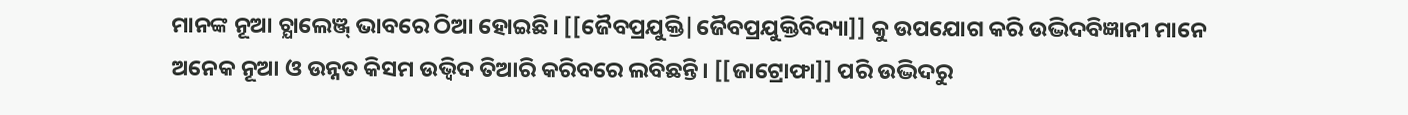ମାନଙ୍କ ନୂଆ ଚ୍ଯାଲେଞ୍ଜ୍ ଭାବରେ ଠିଆ ହୋଇଛି। [[ଜୈବପ୍ରଯୁକ୍ତି|ଜୈବପ୍ରଯୁକ୍ତିବିଦ୍ୟା]] କୁ ଉପଯୋଗ କରି ଉଦ୍ଭିଦବିଜ୍ଞାନୀ ମାନେ ଅନେକ ନୂଆ ଓ ଉନ୍ନତ କିସମ ଉଭ୍ବିଦ ତିଆରି କରିବରେ ଲବିଛନ୍ତି। [[ଜାଟ୍ରୋଫା]] ପରି ଉଦ୍ଭିଦରୁ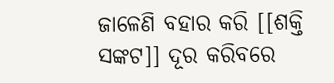ଜାଳେଣି ବହାର କରି [[ଶକ୍ତି ସଙ୍କଟ]] ଦୂର କରିବରେ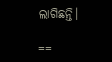ଲାଗିଛନ୍ତି।

==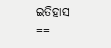ଇତିହାସ ==